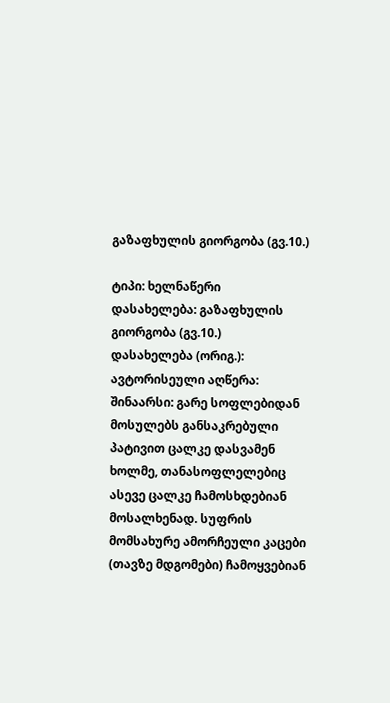გაზაფხულის გიორგობა (გვ.10.)

ტიპი: ხელნაწერი
დასახელება: გაზაფხულის გიორგობა (გვ.10.)
დასახელება (ორიგ.):
ავტორისეული აღწერა:
შინაარსი: გარე სოფლებიდან მოსულებს განსაკრებული პატივით ცალკე დასვამენ ხოლმე, თანასოფლელებიც ასევე ცალკე ჩამოსხდებიან მოსალხენად. სუფრის მომსახურე ამორჩეული კაცები (თავზე მდგომები) ჩამოყვებიან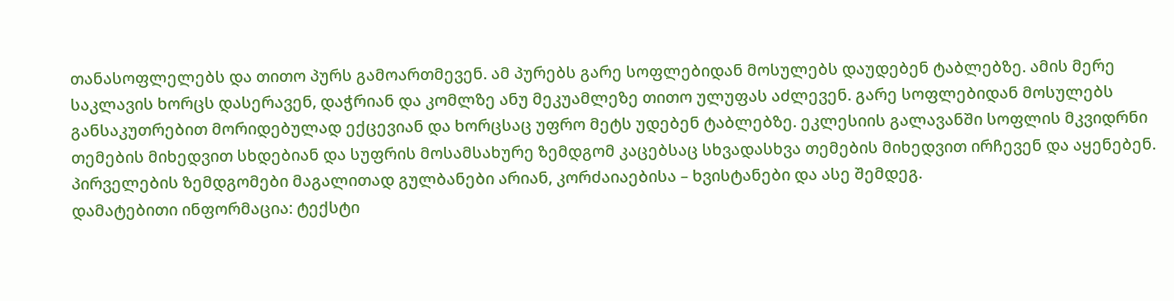თანასოფლელებს და თითო პურს გამოართმევენ. ამ პურებს გარე სოფლებიდან მოსულებს დაუდებენ ტაბლებზე. ამის მერე საკლავის ხორცს დასერავენ, დაჭრიან და კომლზე ანუ მეკუამლეზე თითო ულუფას აძლევენ. გარე სოფლებიდან მოსულებს განსაკუთრებით მორიდებულად ექცევიან და ხორცსაც უფრო მეტს უდებენ ტაბლებზე. ეკლესიის გალავანში სოფლის მკვიდრნი თემების მიხედვით სხდებიან და სუფრის მოსამსახურე ზემდგომ კაცებსაც სხვადასხვა თემების მიხედვით ირჩევენ და აყენებენ. პირველების ზემდგომები მაგალითად გულბანები არიან, კორძაიაებისა – ხვისტანები და ასე შემდეგ.
დამატებითი ინფორმაცია: ტექსტი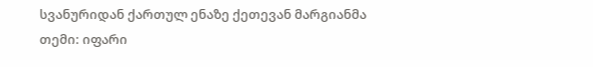სვანურიდან ქართულ ენაზე ქეთევან მარგიანმა
თემი: იფარი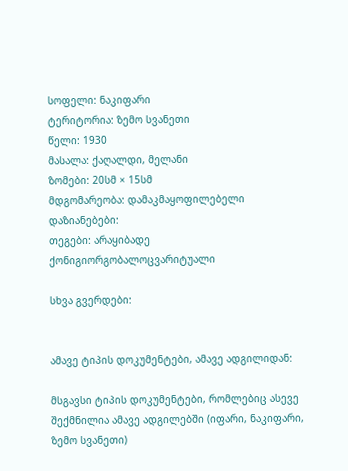სოფელი: ნაკიფარი
ტერიტორია: ზემო სვანეთი
წელი: 1930
მასალა: ქაღალდი, მელანი
ზომები: 20სმ × 15სმ
მდგომარეობა: დამაკმაყოფილებელი
დაზიანებები:
თეგები: არაყიბადე ქონიგიორგობალოცვარიტუალი

სხვა გვერდები:


ამავე ტიპის დოკუმენტები, ამავე ადგილიდან:

მსგავსი ტიპის დოკუმენტები, რომლებიც ასევე შექმნილია ამავე ადგილებში (იფარი, ნაკიფარი, ზემო სვანეთი)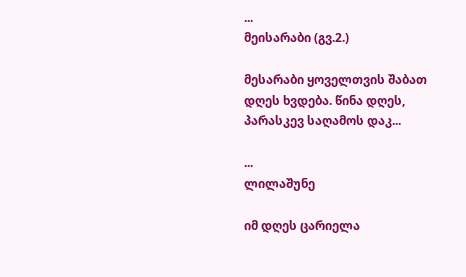...
მეისარაბი (გვ.2.)

მესარაბი ყოველთვის შაბათ დღეს ხვდება. წინა დღეს, პარასკევ საღამოს დაკ...

...
ლილაშუნე

იმ დღეს ცარიელა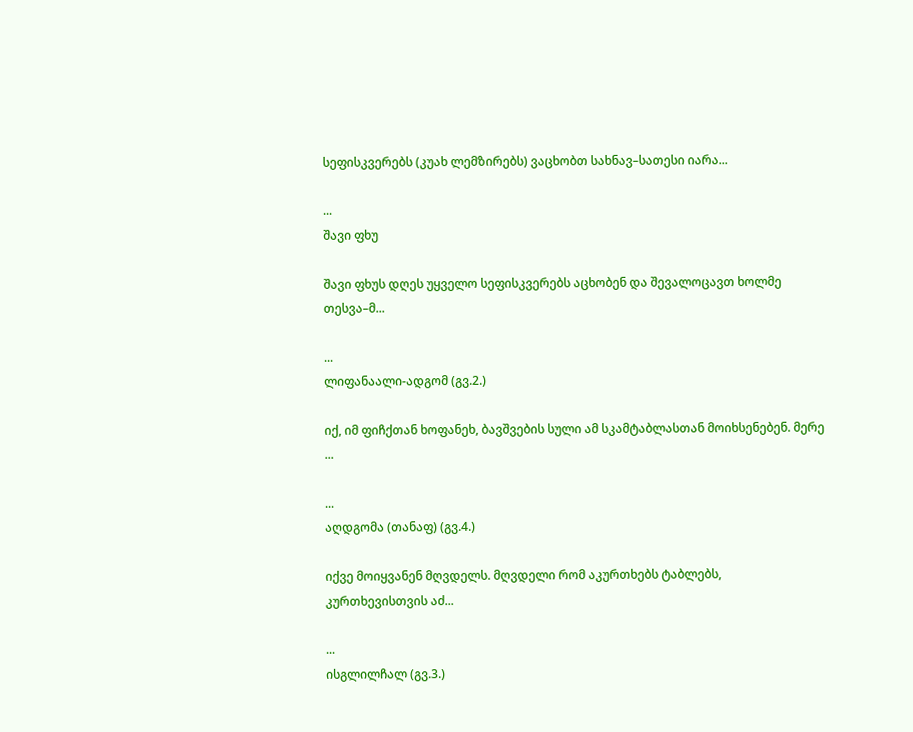სეფისკვერებს (კუახ ლემზირებს) ვაცხობთ სახნავ–სათესი იარა...

...
შავი ფხუ

შავი ფხუს დღეს უყველო სეფისკვერებს აცხობენ და შევალოცავთ ხოლმე თესვა–მ...

...
ლიფანაალი-ადგომ (გვ.2.)

იქ, იმ ფიჩქთან ხოფანეხ, ბავშვების სული ამ სკამტაბლასთან მოიხსენებენ. მერე ...

...
აღდგომა (თანაფ) (გვ.4.)

იქვე მოიყვანენ მღვდელს. მღვდელი რომ აკურთხებს ტაბლებს, კურთხევისთვის აძ...

...
ისგლილჩალ (გვ.3.)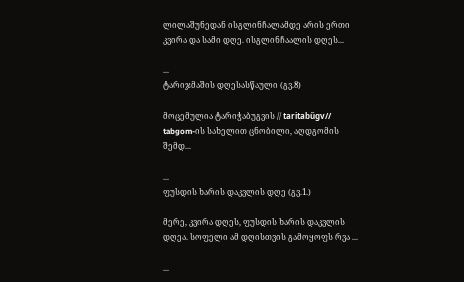ლილაშუნედან ისგლინჩალამდე არის ერთი კვირა და სამი დღე. ისგლინჩაალის დღეს...

...
ტარიჯმაშის დღესასწაული (გვ.8)

მოცემულია ტარიჭაბუგვის // taritabűgv// tabgom-ის სახელით ცნობილი, აღდგომის შემდ...

...
ფუსდის ხარის დაკვლის დღე (გვ.1.)

მერე, კვირა დღეს, ფუსდის ხარის დაკვლის დღეა. სოფელი ამ დღისთვის გამოყოფს რვა ...

...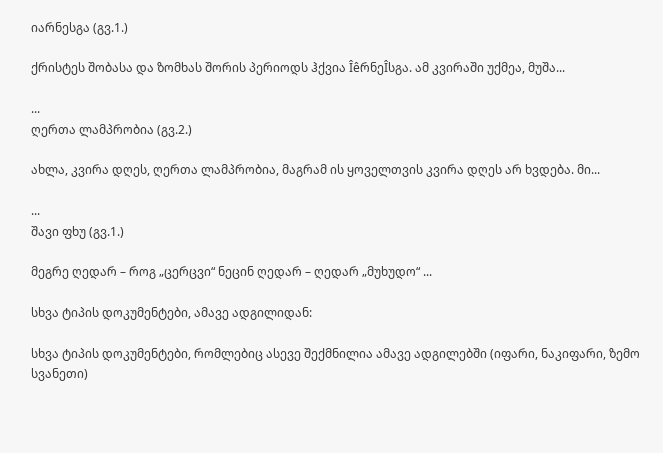იარნესგა (გვ.1.)

ქრისტეს შობასა და ზომხას შორის პერიოდს ჰქვია ÎêრნეÎსგა. ამ კვირაში უქმეა, მუშა...

...
ღერთა ლამპრობია (გვ.2.)

ახლა, კვირა დღეს, ღერთა ლამპრობია, მაგრამ ის ყოველთვის კვირა დღეს არ ხვდება. მი...

...
შავი ფხუ (გვ.1.)

მეგრე ღედარ – როგ „ცერცვი“ ნეცინ ღედარ – ღედარ „მუხუდო“ ...

სხვა ტიპის დოკუმენტები, ამავე ადგილიდან:

სხვა ტიპის დოკუმენტები, რომლებიც ასევე შექმნილია ამავე ადგილებში (იფარი, ნაკიფარი, ზემო სვანეთი)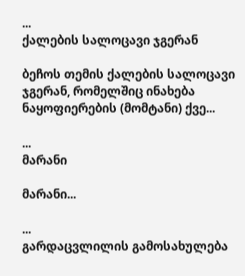...
ქალების სალოცავი ჯგერან

ბეჩოს თემის ქალების სალოცავი ჯგერან, რომელშიც ინახება ნაყოფიერების (მომტანი) ქვე...

...
მარანი

მარანი...

...
გარდაცვლილის გამოსახულება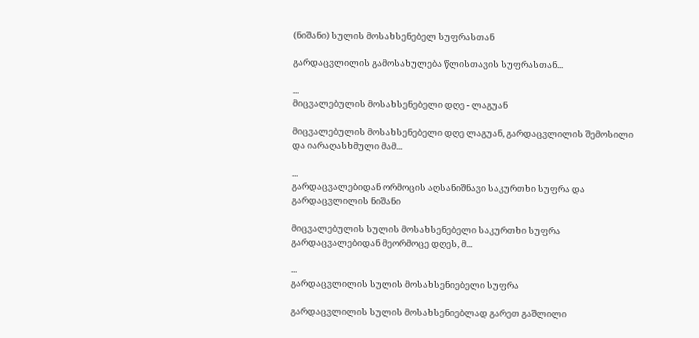(ნიშანი) სულის მოსახსენებელ სუფრასთან

გარდაცვლილის გამოსახულება წლისთავის სუფრასთან...

...
მიცვალებულის მოსახსენებელი დღე - ლაგუან

მიცვალებულის მოსახსენებელი დღე ლაგუან, გარდაცვლილის შემოსილი და იარაღასხმული მამ...

...
გარდაცვალებიდან ორმოცის აღსანიშნავი საკურთხი სუფრა და გარდაცვლილის ნიშანი

მიცვალებულის სულის მოსახსენებელი საკურთხი სუფრა გარდაცვალებიდან მეორმოცე დღეს, მ...

...
გარდაცვლილის სულის მოსახსენიებელი სუფრა

გარდაცვლილის სულის მოსახსენიებლად გარეთ გაშლილი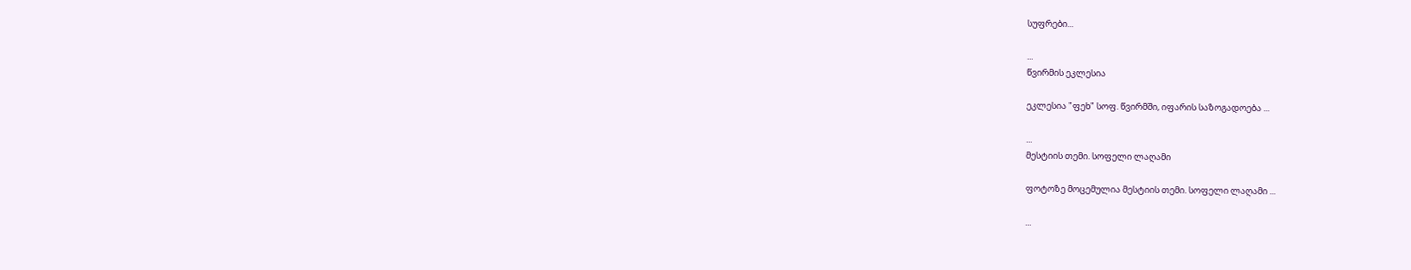სუფრები...

...
წვირმის ეკლესია

ეკლესია "ფეხ" სოფ. წვირმში, იფარის საზოგადოება ...

...
მესტიის თემი. სოფელი ლაღამი

ფოტოზე მოცემულია მესტიის თემი. სოფელი ლაღამი ...

...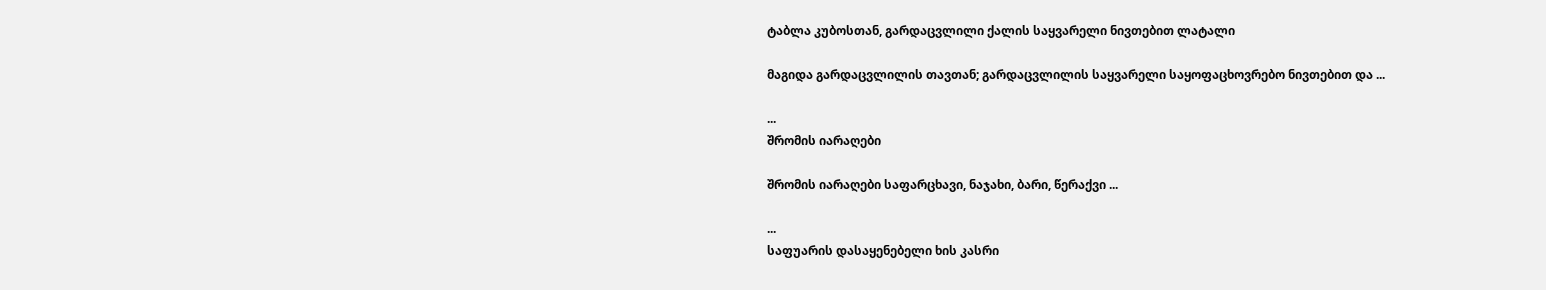ტაბლა კუბოსთან, გარდაცვლილი ქალის საყვარელი ნივთებით ლატალი

მაგიდა გარდაცვლილის თავთან; გარდაცვლილის საყვარელი საყოფაცხოვრებო ნივთებით და ...

...
შრომის იარაღები

შრომის იარაღები საფარცხავი, ნაჯახი, ბარი, წერაქვი ...

...
საფუარის დასაყენებელი ხის კასრი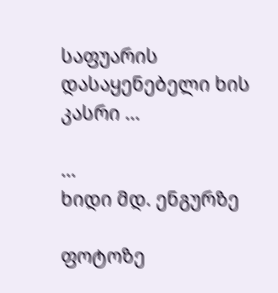საფუარის დასაყენებელი ხის კასრი ...

...
ხიდი მდ. ენგურზე

ფოტოზე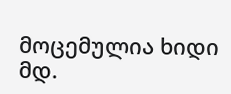მოცემულია ხიდი მდ.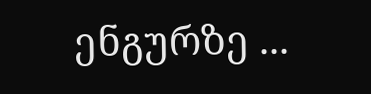ენგურზე ...